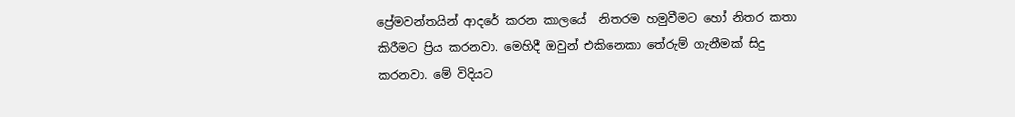ප්‍රේමවන්තයින් ආදරේ කරන කාලයේ  නිතරම හමුවීමට හෝ නිතර කතා කිරීමට ප්‍රිය කරනවා. මෙහිදී ඔවුන් එකිනෙකා ‍තේරුම් ගැනීමක් සිදු කරනවා. මේ විදියට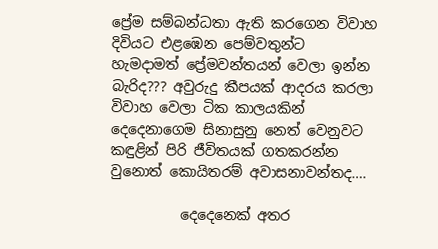ප්‍රේම සම්බන්ධතා ඇති කරගෙන විවාහ දිවියට එළඹෙන පෙම්වතුන්ට හැමදාමත් ‍ප්‍රේමවන්තයන් වෙලා ඉන්න බැරිද??? අවුරුදු කීපයක් ආදරය කරලා විවාහ වෙලා ටික කාලයකින් දෙදෙනාගෙම සිනාසුනු නෙත් වෙනුවට කඳුළින් පිරි ජීවිතයක් ගතකරන්න වුනොත් කොයිතරම් අවාසනාවන්තද….

          දෙදෙනෙක් අතර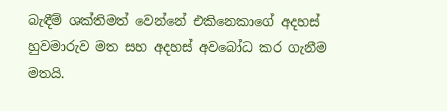බැඳීම් ශක්තිමත් වෙන්නේ එකිනෙකාගේ අදහස් හුවමාරුව මත සහ අදහස් අවබෝධ කර ගැනීම මතයි.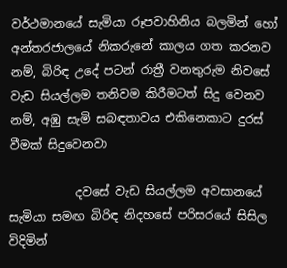වර්ථමානයේ සැමියා රූපවාහිනිය බලමින් හෝ අන්තරජාලයේ නිකරුනේ කාලය ගත කරනව නම්, බිරිඳ උදේ පටන් රාත්‍රී වනතුරුම නිවසේ වැඩ සියල්ලම තනිවම කිරීමටත් සිදු වෙනව නම්, අඹු සැමි සබඳතාවය එකිනෙකාට දුරස් වීමක් සිදුවෙනවා

           දවසේ වැඩ සියල්ලම අවසානයේ සැමියා සමඟ බිරිඳ නිදහසේ පරිසරයේ සිසිල විදිමින්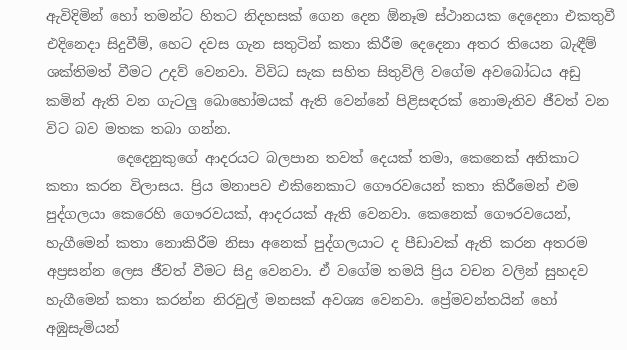ඇවිදිමින් හෝ තමන්ට හිතට නිදහසක් ගෙන දෙන ඕනෑම ස්ථානයක දෙදෙනා එකතුවී එදිනෙදා සිදුවීම්, හෙට දවස ගැන සතුටින් කතා කිරී‍ම දෙදෙනා අතර තියෙන බැඳීම් ශක්තිමත් වීමට උදව් වෙනවා. විවිධ සැක සහිත සිතුවිලි වගේම අවබෝධය අඩු කමින් ඇති වන ගැටලු බොහෝමයක් ඇති වෙන්නේ පිළිසඳරක් නොමැතිව ජීවත් වන විට බව මතක තබා ගන්න.
          දෙදෙනුකුගේ ආදරයට බලපාන තවත් දෙයක් තමා, කෙනෙක් අනිකාට කතා කරන විලාසය. ප්‍රිය මනාපව එකිනෙකාට ගෞරවයෙන් කතා කිරීමෙන් එම පුද්ගලයා කෙරෙහි ගෞරවයක්, ආදරයක් ඇති වෙනවා. කෙනෙක් ගෞරවයෙන්, හැගීමෙන් කතා නොකිරීම නිසා අනෙක් පුද්ගලයාට ද පීඩාවක් ඇති කරන අතරම අප්‍රසන්න ලෙස ජීවත් වීමට සිදු වෙනවා. ඒ වගේම තමයි ප්‍රිය වචන වලින් සුහදව හැගීමෙන් කතා කරන්න නිරවුල් මනසක් අවශ්‍ය වෙනවා. ප්‍රේමවන්තයින් හෝ අඹුසැමියන්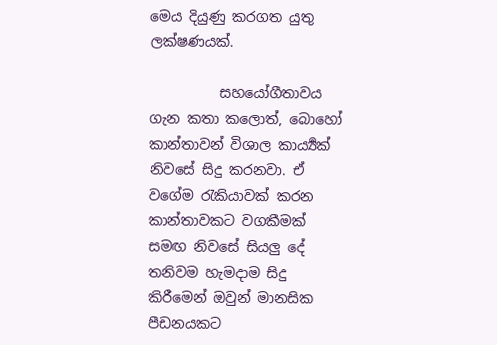මෙය දියුණු කරගත යුතු ලක්ෂණයක්.

          සහයෝගීතාවය ගැන කතා කලොත්, බොහෝ කාන්තාවන් විශාල කාර්‍ය්‍යක් නිවසේ සිදු කරනවා. ඒ වගේම රැකියාවක් කරන කාන්තාවකට වගකීමක් සමඟ නිවසේ සියලු දේ තනිවම හැමදාම සිදු කිරීමෙන් ඔවුන් මානසික පීඩනයකට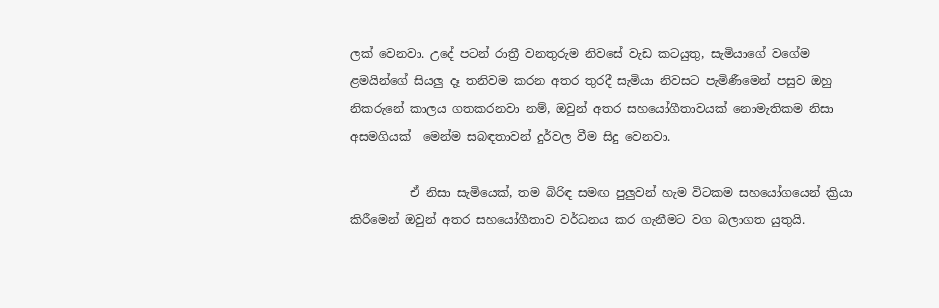ලක් වෙනවා. උදේ පටන් රාත්‍රී වනතුරුම නිවසේ වැඩ කටයුතු, සැමියාගේ වගේම ළමයින්ගේ සියලු දෑ තනිවම කරන අතර තුරදී සැමියා නිවසට පැමිණීමෙන් පසුව ඔහු නිකරුනේ කාලය ගතකරනවා නම්, ඔවුන් අතර සහයෝගීතාවයක් නොමැතිකම නිසා අසමගියක්  මෙන්ම සබඳතාවන් දුර්වල වීම සිදු වෙනවා.

          ඒ නිසා සැමියෙක්, තම බිරිඳ සමඟ පුලුවන් හැම විටකම සහයෝගයෙන් ක්‍රියා කිරීමෙන් ඔවුන් අතර සහයෝගීතාව වර්ධනය කර ගැනීමට වග බලාගත යුතුයි.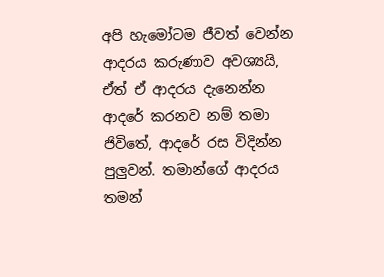අපි හැමෝටම ජීවත් වෙන්න ආදරය කරුණාව අවශ්‍යයි, ඒත් ඒ ආදරය දැනෙන්න ආදරේ කරනව නම් තමා ජිවිතේ, ආදරේ රස විදින්න පුලුවන්. තමාන්ගේ ආදරය තමන්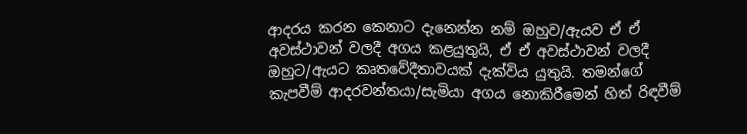ආදරය කරන කෙනාට දැනෙන්න නම් ඔහුව/ඇයව ඒ ඒ අවස්ථාවන් වලදී අගය කළයුතුයි, ඒ ඒ අවස්ථාවන් වලදී ඔහුට/ඇයට කෘතවේදීතාවයක් දැක්විය යුතුයි. තමන්ගේ කැපවීම් ආදරවන්තයා/සැමියා අගය නොකිරීමෙන්‍ හිත් රිඳවීම්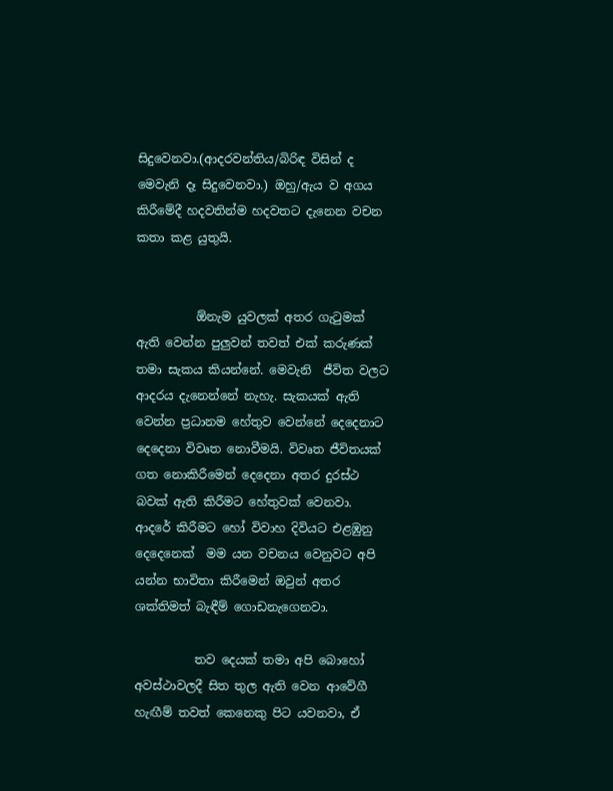සිදුවෙනවා.(ආදරවන්තිය/බිරිඳ විසින් ද මෙවැනි දෑ සිදුවෙනවා.) ඔහු/ඇය ව අගය කිරීමේදී හදවතින්ම හදවතට දැනෙන වචන කතා කළ යුතුයි.


          ඕනැම යුවලක් අතර ගැටුමක් ඇති වෙන්න පුලුවන් තවත් එක් කරුණක් තමා සැකය කියන්නේ. මෙවැනි  ජීවිත වලට ආදරය දැනෙන්නේ නැහැ. සැකයක් ඇති වෙන්න ප්‍රධානම හේතුව වෙන්නේ දෙදෙනාට දෙදෙනා විවෘත නොවීමයි. විවෘත ජීවිතයක් ගත නොකිරීමෙන් දෙදෙනා අතර දුරස්ථ බවක් ඇති කිරීමට හේතුවක් වෙනවා. ආදරේ කිරීමට හෝ විවාහ දිවියට එළඹුනු දෙදෙනෙක්  මම යන වචනය වෙනුවට අපි යන්න භාවිතා කිරීමෙන් ඔවුන් අතර ශක්තිමත් බැඳීම් ගොඩනැගෙනවා.

          තව දෙයක් තමා අපි බොහෝ අවස්ථාවලදී සිත තුල ඇති වෙන ආවේගී හැඟීම් තවත් කෙනෙකු පිට යවනවා, ඒ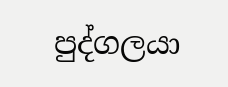පුද්ගලයා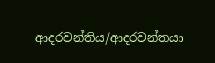ආදරවන්තිය/ආදරවන්තයා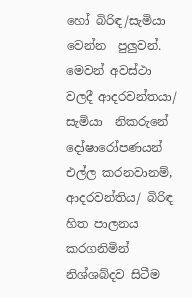හෝ බිරිඳ/සැමියා වෙන්න  පුලුවන්. මෙවන් අවස්ථා වලදී ආදරවන්තයා/ සැමියා  නිකරුනේ දෝෂාරෝපණයන් එල්ල කරනවානම්, ආදරවන්තිය/ බිරිඳ හිත පාලනය කරගනිමින් නිශ්ශබ්දව සිටීම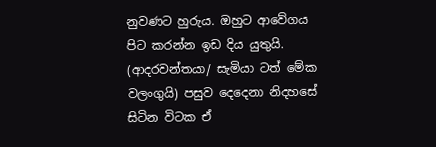නුවණට හුරුය. ඔහුට ආවේගය පිට කරන්න ඉඩ දිය යුතුයි. (ආදරවන්තයා/ සැමියා ටත් මේක වලංගුයි) පසුව දෙදෙනා නිදහසේ සිටින විටක ඒ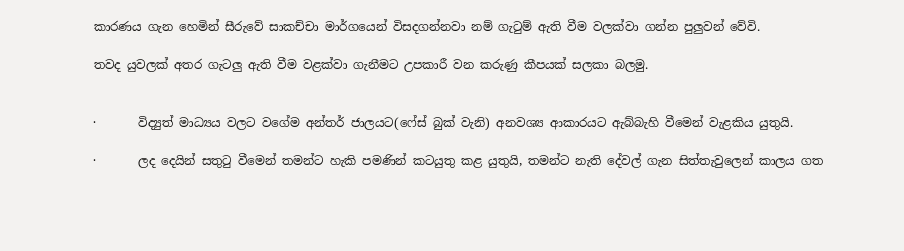කාරණය ගැන හෙමින් සීරුවේ සාකච්චා මාර්ගයෙන් විසදගන්නවා නම් ගැටුම් ඇති වීම වලක්වා ගන්න පුලුවන් වේවි.

තවද යුවලක් අතර ගැටලු ඇති වීම වළක්වා ගැනීමට උපකාරී වන කරුණු කීපයක් සලකා බලමු.


·       විද්‍යුත් මාධ්‍යය වලට වගේම අන්තර් ජාලයට(ෆේස් බුක් වැනි) අනවශ්‍ය ආකාරයට ඇබ්බැහි වීමෙන් වැළකිය යුතුයි.

·       ලද දෙයින් සතුටු වීමෙන් තමන්ට හැකි පමණින් කටයුතු කළ යුතුයි, තමන්ට නැති දේවල් ගැන සිත්තැවුලෙන් කාලය ගත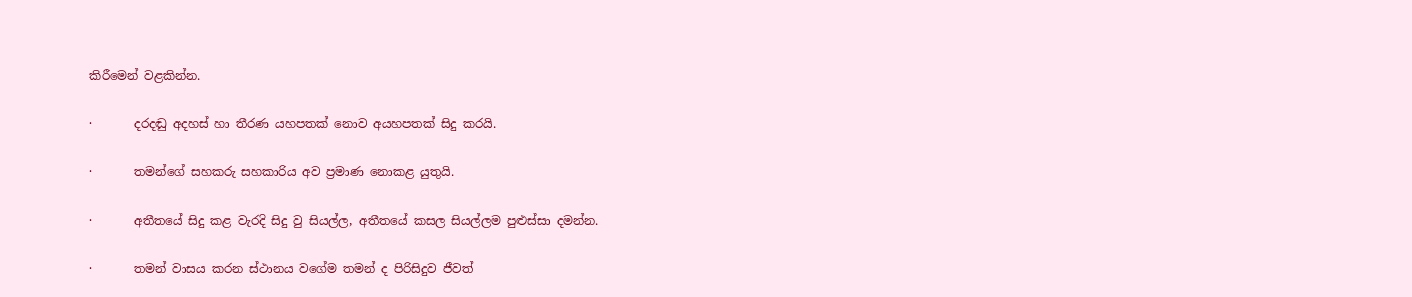කිරීමෙන් වළකින්න.

·       දරදඬු අදහස් හා තීරණ යහපතක් නොව අයහපතක් සිදු කරයි.

·       තමන්ගේ සහකරු සහකාරිය අව ප්‍රමාණ නොකළ යුතුයි.

·       අතීතයේ සිදු කළ වැරදි සිදු වු සියල්ල, අතීතයේ කසල සියල්ලම පුළුස්සා දමන්න.

·       තමන් වාසය කරන ස්ථානය වගේම තමන් ද පිරිසිදුව ජීවත්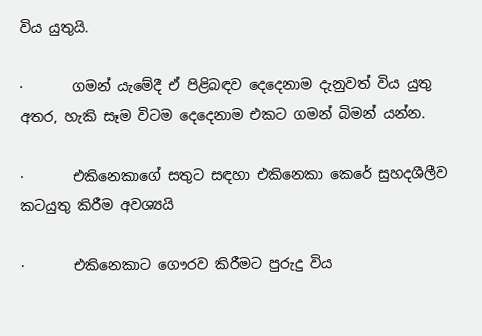විය යුතුයි.

·       ගමන් යැමේදී ඒ පිළිබඳව දෙදෙනාම දැනුවත් විය යුතු අතර, හැකි සෑම විටම දෙදෙනාම එකට ගමන් බිමන් යන්න.

·       එකිනෙකාගේ සතුට සඳහා එකිනෙකා කෙරේ සුහදශීලීව කටයුතු කිරීම අවශ්‍යයි

·       එකිනෙකාට ගෞරව කිරීමට පුරුදු විය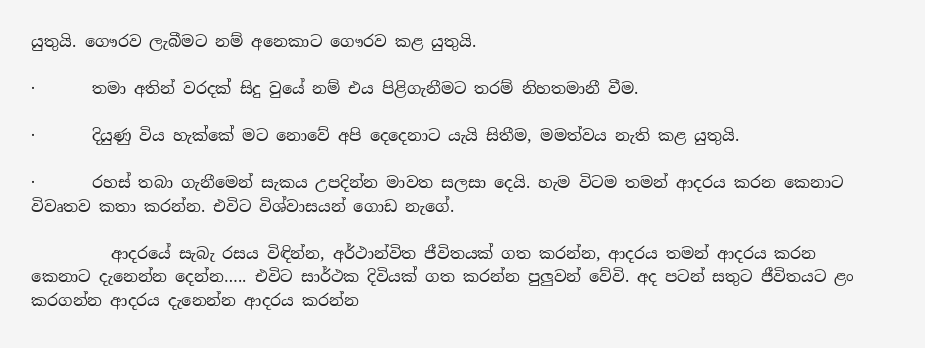යුතුයි. ගෞරව ලැබීමට නම් අනෙකාට ගෞරව කළ යුතුයි.

·       තමා අතින් වරදක් සිදු වුයේ නම් එය පිළිගැනීමට තරම් නිහතමානී වීම.

·       දියුණු විය හැක්කේ මට නොවේ අපි දෙදෙනාට යැයි සිතීම, මමත්වය නැති කළ යුතුයි.

·       රහස් තබා ගැනීමෙන් සැකය උපදින්න මාවත සලසා දෙයි. හැම විටම තමන් ආදරය කරන කෙනාට විවෘතව කතා කරන්න. එවිට විශ්වාසයන් ගොඩ නැගේ.

          ආදරයේ සැබැ රසය විඳින්න, අර්ථාන්විත ජීවිතයක් ගත කරන්න, ආදරය තමන් ආදරය කරන කෙනාට දැනෙන්න දෙන්න….. එවිට සාර්ථක දිවියක් ගත කරන්න පුලුවන් වේවි. අද පටන් සතුට ජීවිතයට ළං කරගන්න ආදරය දැනෙන්න ආදරය කරන්න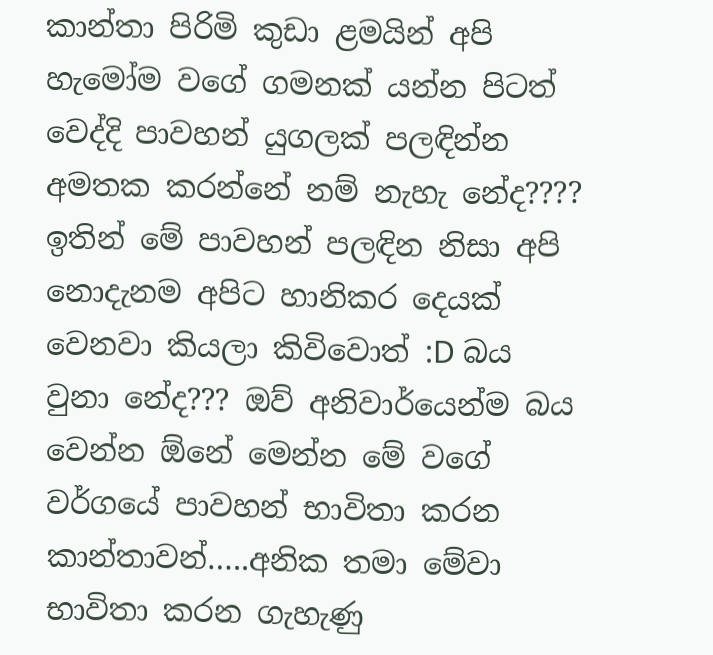කාන්තා පිරිමි කුඩා ළමයින් අපි හැමෝම වගේ ගමනක් යන්න පිටත් වෙද්දි පාවහන් යුගලක් පලඳින්න අමතක කරන්නේ නම් නැහැ නේද???? ඉතින් මේ පාවහන් පලඳින නිසා අපි නොදැනම අපිට හානිකර දෙයක් වෙනවා කියලා කිවිවොත් :D බය වුනා නේද??? ඔව් අනිවාර්යෙන්ම බය වෙන්න ඕනේ මෙන්න මේ වගේ වර්ගයේ පාවහන් භාවිතා කරන කාන්තාවන්…..අනික තමා මේවා භාවිතා කරන ගැහැණු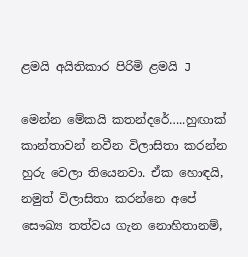ළමයි අයිතිකාර පිරිමි ළමයි J

මෙන්න මේකයි කතන්දරේ…..හුඟාක් කාන්තාවන් නවීන විලාසිතා කරන්න හුරු වෙලා තියෙනවා. ඒක හොඳයි, නමුත් විලාසිතා කරන්නෙ අපේ සෞඛ්‍ය තත්වය ගැන නොහිතානම්,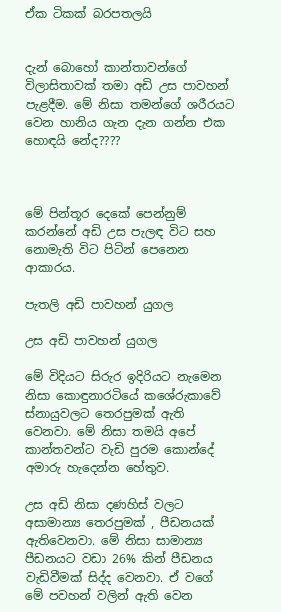ඒක ටිකක් බරපතලයි


දැන් බොහෝ කාන්තාවන්ගේ විලාසිතාවක් තමා අඩි උස පාවහන් පැළදීම. මේ නිසා තමන්ගේ ශරීරයට වෙන හානිය ගැන දැන ගන්න එක හොඳයි නේද????



මේ පින්තූර දෙකේ පෙන්නුම් කරන්නේ අඩි උස පැලඳ විට සහ නොමැති විට පිටින් පෙනෙන ආකාරය.

පැතලි අඩි පාවහන් යුගල

උස අඩි පාවහන් යුගල

මේ විදියට සිරුර ඉදිරියට නැමෙන නිසා කොඳුනාරටියේ කශේරුකාවේ ස්නායුවලට තෙරපුමක් ඇති වෙනවා. මේ නිසා තමයි අපේ කාන්තවන්ට වැඩි පුරම කොන්දේ අමාරු හැදෙන්න හේතුව.

උස අඩි නිසා දණහිස් වලට අසාමාන්‍ය තෙරපුමක් , පීඩනයක් ඇතිවෙනවා. මේ නිසා සාමාන්‍ය පීඩනයට වඩා 26% කින් පීඩනය වැඩිවීමක් සිද්ද වෙනවා. ඒ වගේ මේ පවහන් වලින් ඇති වෙන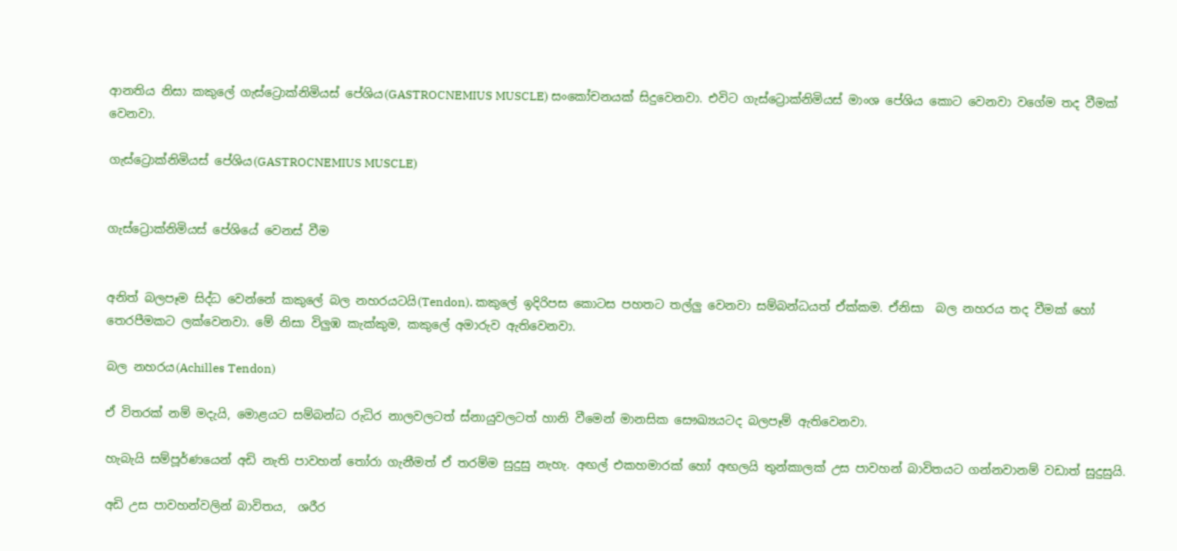ආනතිය නිසා කකුලේ ගැස්ට්‍රොක්නිමියස් පේශිය(GASTROCNEMIUS MUSCLE) සංකෝචනයක් සිදුවෙනවා. එවිට ගැස්ට්‍රොක්නිමියස් මාංශ පේශිය කොට වෙනවා වගේම තද වීමක් වෙනවා.

ගැස්ට්‍රොක්නිමියස් පේශිය(GASTROCNEMIUS MUSCLE)


ගැස්ට්‍රොක්නිමියස් පේශි‍යේ වෙනස් වීම


අනිත් බලපෑම සිද්ධ වෙන්නේ කකුලේ බල නහරයටයි(Tendon). කකුලේ ඉදිරිපස කොටස පහතට තල්ලු වෙනවා සම්බන්ධයත් ඒක්කම. ඒනිසා  බල නහරය තද වීමක් හෝ  තෙරපීමකට ලක්වෙනවා. මේ නිසා විලුඹ කැක්කුම, කකුලේ අමාරුව ඇතිවෙනවා.

බල නහරය(Achilles Tendon)

ඒ විතරක් නම් මදැයි, මොළයට සම්බන්ධ රුධිර නාලවලටත් ස්නායුවලටත් හානි වීමෙන් මානසික සෞඛ්‍යයටද බලපෑම් ඇතිවෙනවා.

හැබැයි සම්පූර්ණයෙන් අඩි නැති පාවහන් තෝරා ගැනීමත් ඒ තරම්ම සුදුසු නැහැ. අඟල් එකහමාරක් හෝ අඟලයි තුන්කාලක් උස පාවහන් බාවිතයට ගන්නවානම් වඩාත් සුදුසුයි.

අඩි උස පාවහන්වලින් බාවිතය,  ශරීර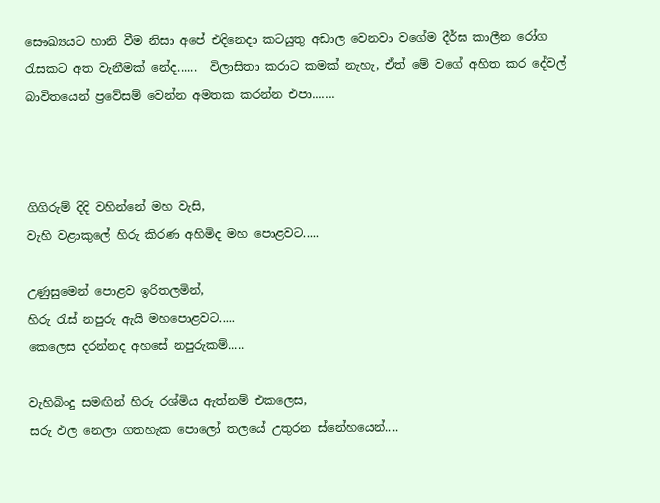සෞඛ්‍යයට හානි වීම නිසා අපේ එදිනෙදා කටයුතු අඩාල වෙනවා වගේම දීර්ඝ කාලීන රෝග රැසකට අත වැනීමක් නේද......  විලාසිතා කරාට කමක් නැහැ, ඒත් මේ වගේ අහිත කර දේවල් බාවිතයෙන් ප්‍රවේසම් වෙන්න අමතක කරන්න එපා.......



ගිගිරුම් දිදි වහින්නේ මහ වැසි,
වැහි වළාකුලේ හිරු කිරණ අහිමිද මහ පොළවට.....

උණුසුමෙන් පොළව ඉරිතලමින්,
හිරු රැස් නපුරු ඇයි මහපොළවට.....
කෙලෙස දරන්නද අහසේ නපුරුකම්.....

වැහිබිංදු සමඟින් හිරු රශ්මිය ඇත්නම් එකලෙස,
සරු ඵල නෙලා ගතහැක පොලෝ තල‍යේ උතුරන ස්නේහයෙන්....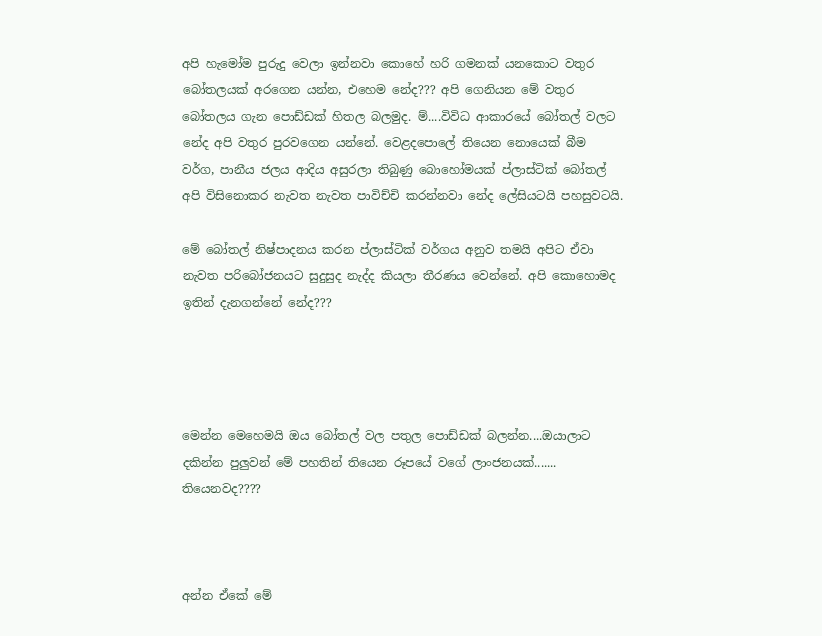අපි හැමෝම පුරුදු වෙලා ඉන්නවා කොහේ හරි ගමනක් යනකොට වතුර බෝතලයක් අරගෙන යන්න, එහෙම නේද??? අපි ගෙනියන මේ වතුර බෝතලය ගැන පොඩ්ඩක් හිතල බලමුද. ම්....විවිධ ආකාරයේ බෝතල් වලට නේද අපි වතුර පුරවගෙන යන්නේ. වෙළදපොලේ තියෙන නොයෙක් බීම වර්ග, පානීය ජලය ආදිය අසුරලා තිබුණු බොහෝමයක් ප්ලාස්ටික් බෝතල් අපි විසිනොකර නැවත නැවත පාවිච්චි කරන්නවා නේද ලේසියටයි පහසුවටයි.

මේ බෝතල් නිෂ්පාදනය කරන ප්ලාස්ටික් වර්ගය අනුව තමයි අපිට ඒවා නැවත පරිබෝජනයට සුදුසුද නැද්ද කියලා තීරණය වෙන්නේ. අපි කොහොමද ඉතින් දැනගන්නේ නේද???




මෙන්න මෙහෙමයි ඔය බෝතල් වල පතුල පොඩ්ඩක් බලන්න....ඔයාලාට දකින්න පුලුවන් මේ පහතින් තියෙන රූපයේ වගේ ලාංජනයක්....... තියෙනවද????



අන්න ඒකේ මේ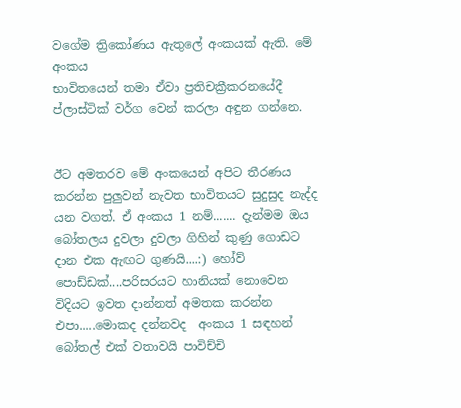වගේම ත්‍රිකෝණය ඇතුලේ අංකයක් ඇති. මේ අංකය
භාවිතයෙන් තමා ඒවා ප්‍රතිචක්‍රීකරනයේදී ප්ලාස්ටික් වර්ග වෙන් කරලා අඳුන ගන්නෙ.


ඊට අමතරව මේ අංකයෙන් අපිට තීරණය කරන්න පුලුවන් නැවත භාවිතයට සුදුසුද නැද්ද යන වගත්. ඒ අංකය 1 නම්....... දැන්මම ඔය බෝතලය දුවලා දුවලා ගිහින් කුණු ගොඩට දාන එක ඇඟට ගුණයි....:) හෝව් පොඩ්ඩක්....පරිසරයට හානියක් නොවෙන විදියට ඉවත දාන්නත් අමතක කරන්න එපා.....මොකද දන්නවද  අංකය 1 සඳහන් බෝතල් එක් වතාවයි පාවිච්චි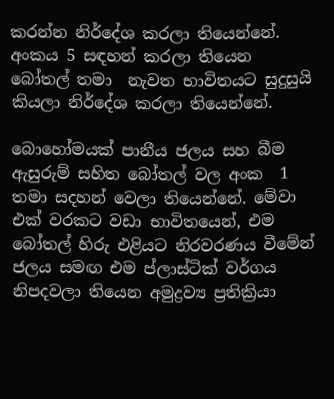කරන්න නිර්දේශ කරලා තියෙන්නේ. අංකය 5 සඳහන් කරලා තියෙන බෝතල් තමා  නැවත භාවිතයට සුදුසුයි කියලා නිර්දේශ කරලා තියෙන්නේ.

බොහෝමයක් පානීය ජලය සහ බීම ඇසුරුම් සහිත බෝතල් වල අංක  1 තමා සදහන් වෙලා තියෙන්නේ. මේවා එක් වරකට වඩා භාවිතයෙන්, එම බෝතල් හිරු එළියට නිරවරණය වීමේන් ජලය සමඟ එම ප්ලාස්ටික් වර්ගය නිපදවලා තියෙන අමුද්‍රව්‍ය ප්‍රතික්‍රියා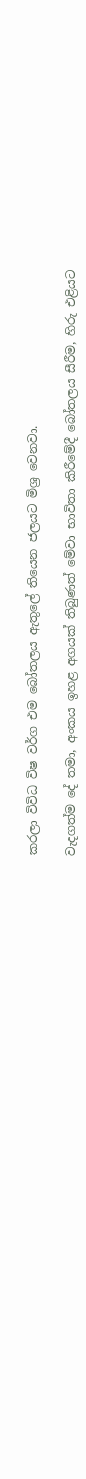කරලා විවිධ විෂ වර්ග එම බෝතලය ඇතුලේ තියෙන ජලයට මිශ්‍ර වෙනවා.

වැදගත්ම දේ තමා, අංකය ඉහළ අගයක් තිබුණත් මේවා භාවිතා කිරීමේදී බෝතලය සීරීම, හිරු එළියට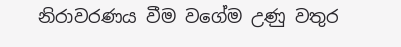නිරාවරණය වීම වගේම උණු වතුර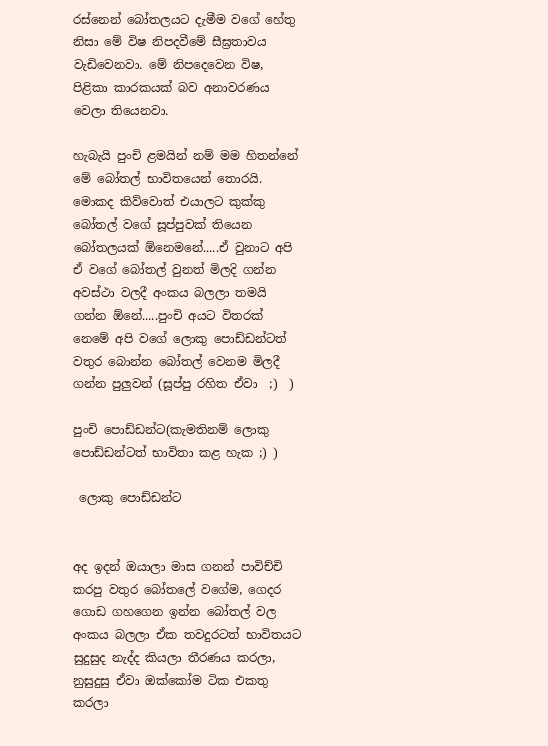රස්නෙන් බෝතලයට දැමීම වගේ හේතු නිසා මේ විෂ නිපදවීමේ සීඝ්‍රතාවය වැඩිවෙනවා. මේ නිපදෙවෙන විෂ, පිළිකා කාරකයක් බව අනාවරණය වෙලා තියෙනවා.

හැබැයි පුංචි ළමයින් නම් මම හිතන්නේ මේ බෝතල් භාවිතයෙන් තොරයි. මොකද කිව්වොත් එයාලට කුක්කු බෝතල් වගේ සූප්පුවක් තියෙන බෝතලයක් ඕනෙමනේ.....ඒ වුනාට අපි ඒ වගේ බෝතල් වුනත් මිලදි ගන්න අවස්ථා වලදී අංකය බලලා තමයි ගන්න ඕනේ.....පුංචි අයට විතරක් නෙමේ අපි වගේ ලොකු පොඩ්ඩන්ටත් වතුර බොන්න බෝතල් වෙනම මිලදී ගන්න පුලුවන් (සූප්පු රහිත ඒවා  ;)  )

පුංචි පොඩ්ඩන්ට(කැමතිනම් ලොකු පොඩ්ඩන්ටත් භාවිතා කළ හැක ;) )

 ලොකු පොඩ්ඩන්ට


අද ඉදන් ඔයාලා මාස ගනන් පාවිච්චි කරපු වතුර බෝතලේ වගේම, ගෙදර ගොඩ ගහගෙන ඉන්න බෝතල් වල අංකය බලලා ඒක තවදුරටත් භාවිතයට සුදුසුද නැද්ද කියලා තීරණය කරලා,  නුසුදුසු ඒවා ඔක්කෝම ටික එකතු කරලා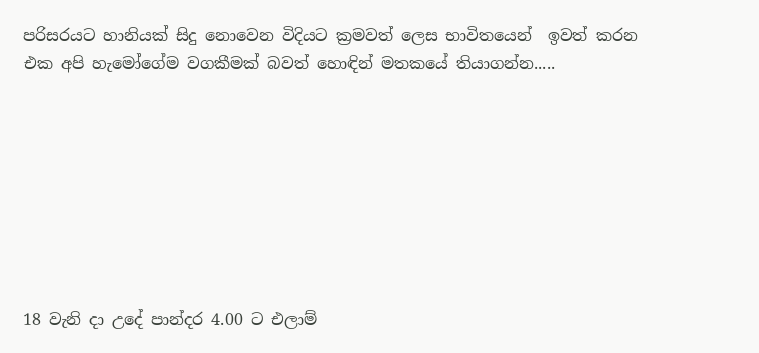පරිසරයට හානියක් සිදු නොවෙන විදියට ක්‍රමවත් ලෙස භාවිතයෙන්  ඉවත් කරන එක අපි හැමෝගේම වගකීමක් බවත් හොඳින් මතකයේ තියාගන්න.....








18 වැනි දා උදේ පාන්දර 4.00 ට එලාම්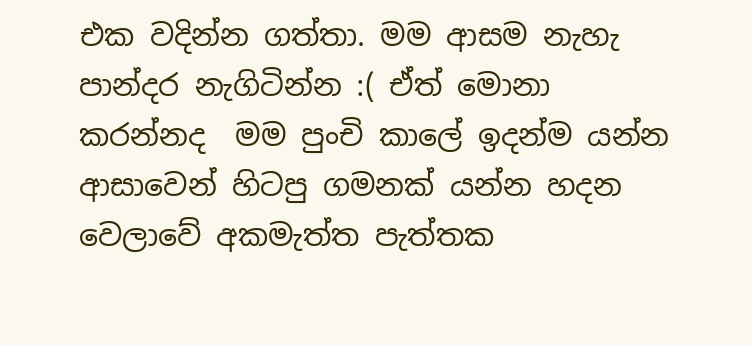එක වදින්න ගත්තා. මම ආසම නැහැ පාන්දර නැගිටින්න :( ඒත් මොනා කරන්නද  මම පුංචි කාලේ ඉදන්ම යන්න ආසාවෙන් හිටපු ගමනක් යන්න හදන වෙලාවේ අකමැත්ත පැත්තක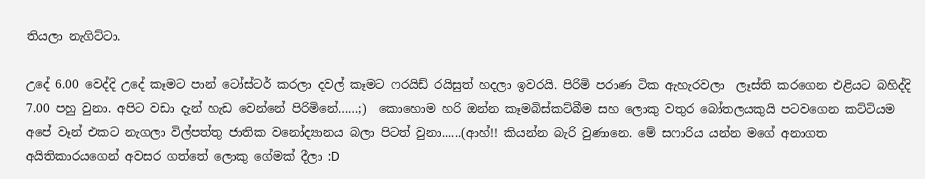තියලා නැගිට්ටා.

උදේ 6.00 වෙද්දි උදේ කෑමට පාන් ටෝස්ටර් කරලා දවල් කෑමට ෆරයිඩ් රයිසුත් හදලා ඉවරයි. පිරිමි පරාණ ටික ඇහැරවලා  ලෑස්ති කරගෙන එළියට බහිද්දි 7.00 පහු වුනා. අපිට වඩා දැන් හැඩ වෙන්නේ පිරිමිනේ……;)  කොහොම හරි ඔන්න කෑමබිස්කට්බීම සහ ලොකු වතුර බෝතලයකුයි පටවගෙන කට්ටියම අපේ වෑන් එකට නැගලා විල්පත්තු ජාතික වනෝද්‍යානය බලා පිටත් වුනා......(ආහ්!! කියන්න බැරි වුණානෙ. මේ සෆාරිය යන්න මගේ අනාගත අයිතිකාරයගෙන් අවසර ගත්තේ ලොකු ගේමක් දීලා :D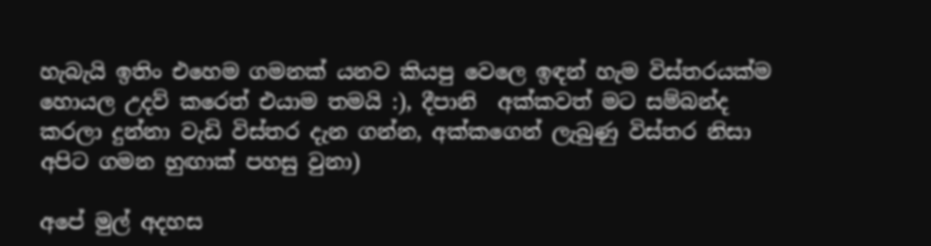හැබැයි ඉතිං එහෙම ගමනක් යනව කියපු වෙලෙ ඉඳන් හැම විස්තරයක්ම හොයල උදව් කරෙත් එයාම තමයි :), දීපානි  අක්කවත් මට සම්බන්ද කරලා දුන්නා වැඩි විස්තර දැන ගන්න, අක්කගෙන් ලැබුණු විස්තර නිසා අපිට ගමන හුඟාක් පහසු වුනා)

අපේ මුල් අදහස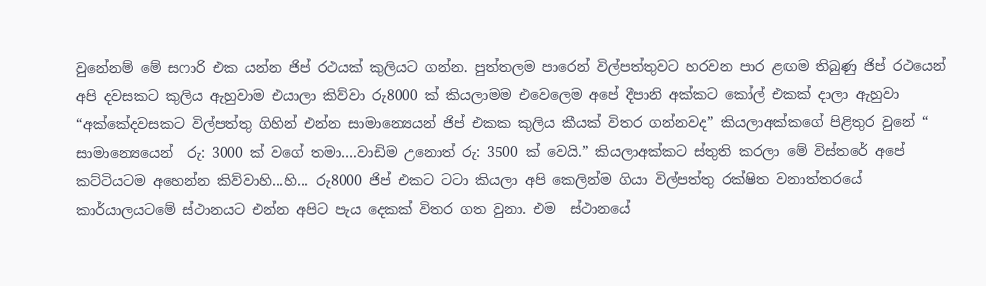වුනේනම් මේ සෆාරි එක යන්න ජිප් රථයක් කුලියට ගන්න. පුත්තලම පාරෙන් විල්පත්තුවට හරවන පාර ළඟම තිබුණු ජිප් රථයෙන් අපි දවසකට කුලිය ඇහුවාම එයාලා කිව්වා රු8000 ක් කියලාමම එවෙලෙම අපේ දීපානි අක්කට කෝල් එකක් දාලා ඇහුවා “අක්කේදවසකට විල්පත්තු ගිහින් එන්න සාමාන්‍යෙයන් ජිප් එකක කුලිය කීයක් විතර ගන්නවද” කියලාඅක්කගේ පිළිතුර වුනේ “ සාමාන්‍යෙයෙන්  රු: 3000 ක් වගේ තමා….වාඩිම උනොත් රු: 3500 ක් වෙයි.” කියලාඅක්කට ස්තුති කරලා මේ විස්තරේ අපේ කට්ටියටම අහෙන්න කිව්වාහි...හි... රු8000 ජිප් එකට ටටා කියලා අපි කෙලින්ම ගියා විල්පත්තු රක්ෂිත වනාත්තරයේ කාර්යාලයටමේ ස්ථානයට එන්න අපිට පැය දෙකක් විතර ගත වුනා. එම  ස්ථානයේ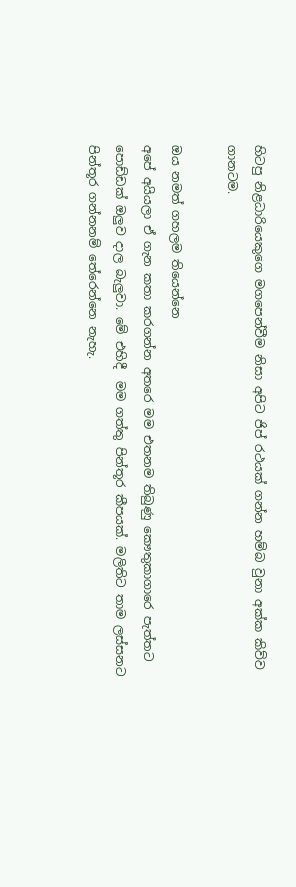හිටපු නිළධාරියෙකුගෙ මගපෙන්වීම නිසා අපිට ජිප් රථයක් ගන්න හම්බ වුනා අක්ක කිව්ව ගානටම.

ඔය නමත් ගහලම තියෙන්නෙ
අපේ අයියලා ඒ ගැන කතා කරගන්න අතරෙ මම එතනම තිබුණු කෞතුකාගාරෙ පැත්තට පොඩ්ඩක් ඔලුව දාල බැලුවා. මේ එහිදී  මම ගත්තු පින්තූර කීපයක්. මලිතිට තාම ලස්සනට පින්තූර ගන්නනම් තේරෙන්නෙ නැහැ.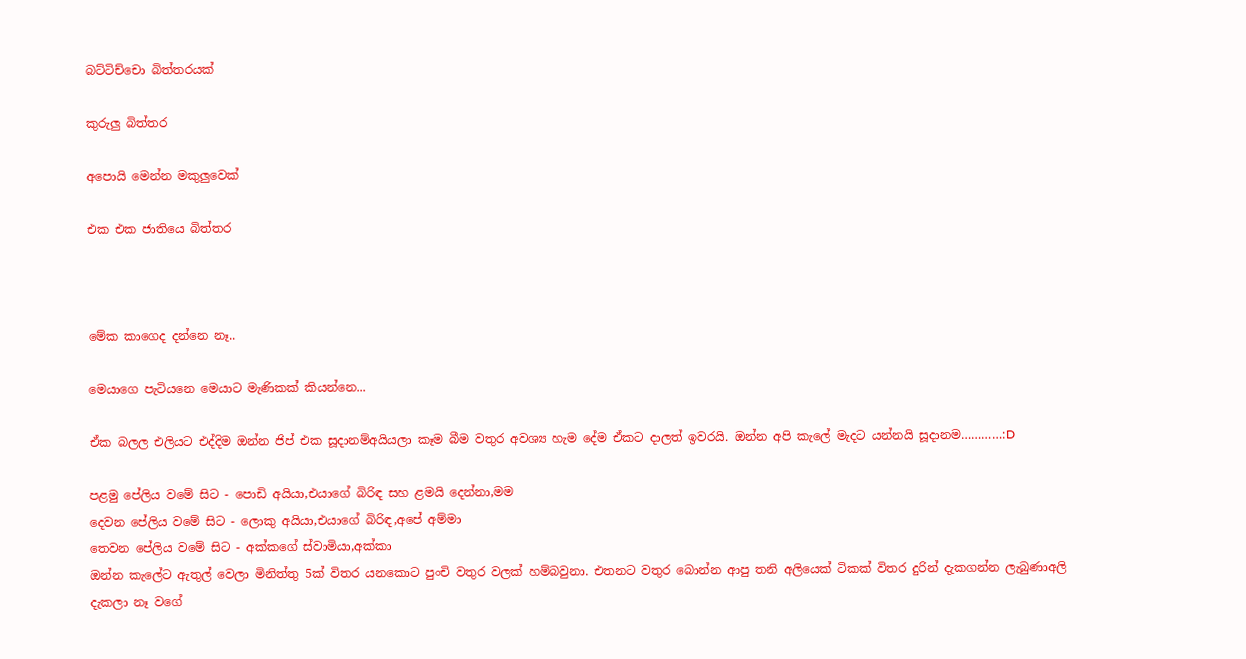බට්ටිච්චො බිත්තරයක්

කුරුලු බිත්තර

අපොයි මෙන්න මකුලුවෙක්

එක එක ජාතියෙ බිත්තර



මේක කාගෙද දන්නෙ නෑ..

මෙයාගෙ පැටියනෙ මෙයාට මැණිකක් කියන්නෙ...

ඒක බලල එලියට එද්දිම ඔන්න ජිප් එක සූදානම්අයියලා කෑම බීම වතුර අවශ්‍ය හැම දේම ඒකට දාලත් ඉවරයි. ඔන්න අපි කැලේ මැදට යන්නයි සූදානම…………:D

පළමු පේලිය වමේ සිට - පොඩි අයියා,එයාගේ බිරිඳ සහ ළමයි දෙන්නා,මම
දෙවන පේලිය වමේ සිට - ලොකු අයියා,එයාගේ බිරිඳ,අපේ අම්මා
තෙවන පේලිය වමේ සිට - අක්කගේ ස්වාමියා,අක්කා
ඔන්න කැලේට ඇතුල් වෙලා මිනිත්තු 5ක් විතර යනකොට පුංචි වතුර වලක් හම්බවුනා. එතනට වතුර බොන්න ආපු තනි අලියෙක් ටිකක් විතර දුරින් දැකගන්න ලැබුණාඅලි දැකලා නෑ වගේ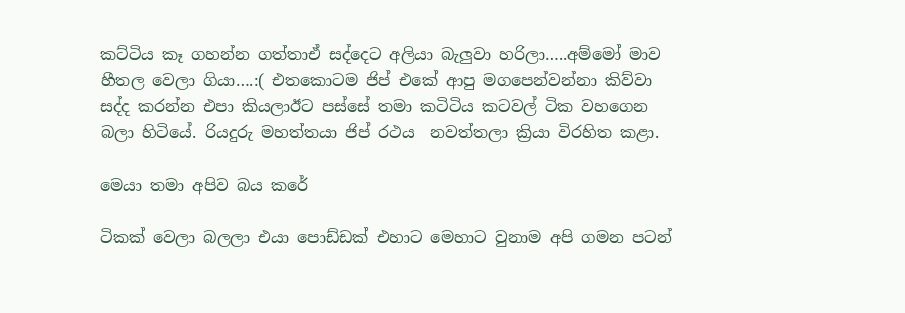කට්ටිය කෑ ගහන්න ගත්තාඒ සද්දෙට අලියා බැලුවා හරිලා…..අම්මෝ මාව හීතල වෙලා ගියා….:( එතකොටම ජිප් එකේ ආපු මගපෙන්වන්නා කිව්වා සද්ද කරන්න එපා කියලාඊට පස්සේ තමා කටිටිය කටවල් ටික වහගෙන බලා හිටියේ. රියදුරු මහත්තයා ජිප් රථය  නවත්තලා ක්‍රියා විරහිත කළා.

මෙයා තමා අපිව බය කරේ

ටිකක් වෙලා බලලා එයා පොඩ්ඩක් එහාට මෙහාට වුනාම අපි ගමන පටන්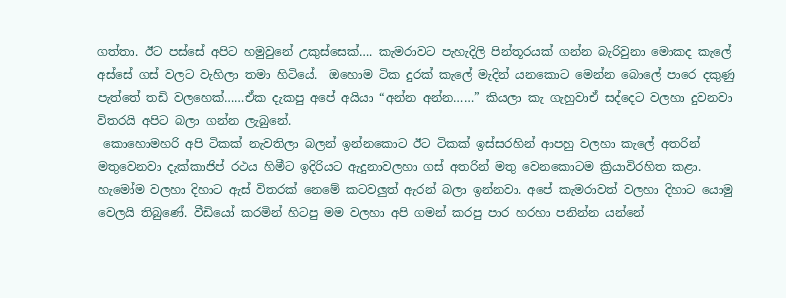ගත්තා. ඊට පස්සේ අපිට හමුවුනේ උකුස්සෙක්…. කැමරාවට පැහැදිලි පින්තූරයක් ගන්න බැරිවුනා මොකද කැලේ අස්සේ ගස් වලට වැහිලා තමා හිටියේ.  ඔහොම ටික දුරක් කැලේ මැදින් යනකොට මෙන්න බොලේ පාරෙ දකුණු පැත්තේ තඩි වලහෙක්……ඒක දැකපු අපේ අයියා “අන්න අන්න……” කියලා කැ ගැහුවාඒ සද්දෙට වලහා දුවනවා විතරයි අපිට බලා ගන්න ලැබුනේ.
 කොහොමහරි අපි ටිකක් නැවතිලා බලන් ඉන්නකොට ඊට ටිකක් ඉස්සරහින් ආපහු වලහා කැලේ අතරින් මතුවෙනවා දැක්කාජිප් රථය හිමීට ඉදිරියට ඇදුනාවලහා ගස් අතරින් මතු වෙනකොටම ක්‍රියාවිරහිත කළා. හැමෝම වලහා දිහාට ඇස් විතරක් නෙමේ කටවලුත් ඇරන් බලා ඉන්නවා. අපේ කැමරාවත් වලහා දිහාට යොමු වෙලයි තිබුණේ. වීඩියෝ කරමින් හිටපු මම වලහා අපි ගමන් කරපු පාර හරහා පනින්න යන්නේ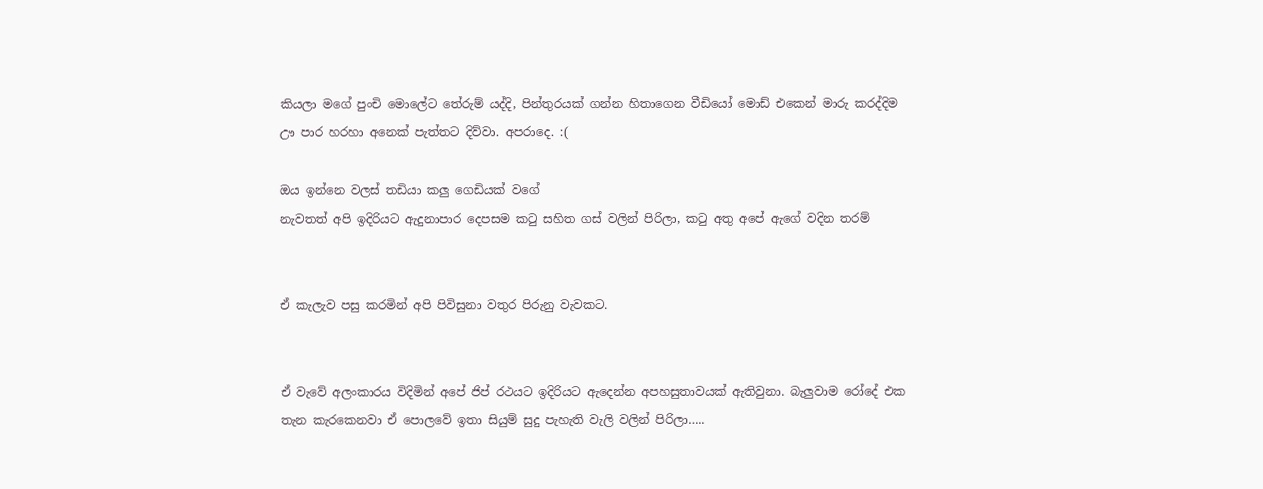කියලා මගේ පුංචි මොලේට තේරුම් යද්දි, පින්තුරයක් ගන්න හිතාගෙන වීඩියෝ මොඩ් එකෙන් මාරු කරද්දිම ඌ පාර හරහා අනෙක් පැත්තට දිව්වා. අපරාදෙ. :(

ඔය ඉන්නෙ වලස් තඩියා කලු ගෙඩියක් වගේ
නැවතත් අපි ඉදිරියට ඇදුනාපාර දෙපසම කටු සහිත ගස් වලින් පිරිලා, කටු අතු අපේ ඇගේ වදින තරම්


ඒ කැලැව පසු කරමින් අපි පිවිසුනා වතුර පිරුනු වැවකට.


ඒ වැවේ අලංකාරය විදිමින් අපේ ජිප් රථයට ඉදිරියට ඇදෙන්න අපහසුතාවයක් ඇතිවුනා. බැලුවාම රෝදේ එක තැන කැරකෙනවා ඒ පොලවේ ඉතා සියුම් සුදු පැහැති වැලි වලින් පිරිලා…..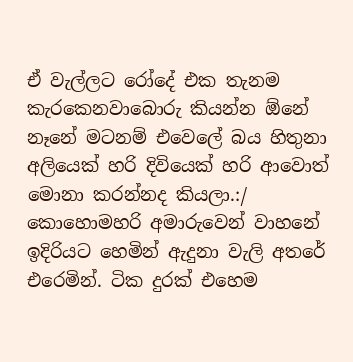ඒ වැල්ලට රෝදේ එක තැනම කැරකෙනවාබොරු කියන්න ඕනේ නෑනේ මටනම් එවෙලේ බය හිතුනා අලියෙක් හරි දිවියෙක් හරි ආවොත් මොනා කරන්නද කියලා.:/ කොහොමහරි අමාරුවෙන් වාහනේ ඉදිරියට හෙමින් ඇදුනා වැලි අතරේ එරෙමින්. ටික දුරක් එහෙම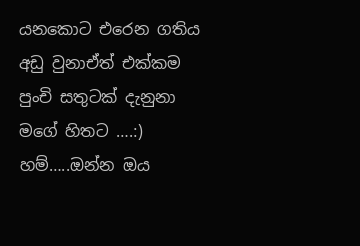යනකොට එරෙන ගතිය අඩු වුනාඒත් එක්කම පුංචි සතුටක් දැනුනා මගේ හිතට ….:)
හම්…..ඔන්න ඔය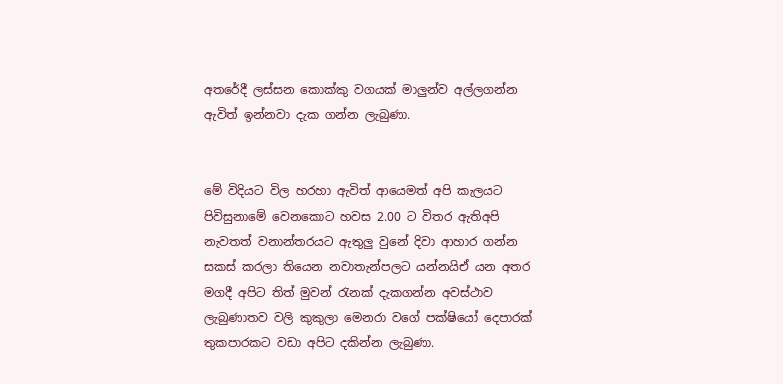අතරේදී ලස්සන කොක්කු වගයක් මාලුන්ව අල්ලගන්න ඇවිත් ඉන්නවා දැක ගන්න ලැබුණා.


මේ විදියට විල හරහා ඇවිත් ආයෙමත් අපි කැලයට පිවිසුනාමේ වෙනකොට හවස 2.00 ට විතර ඇතිඅපි නැවතත් වනාන්තරයට ඇතුලු වුනේ දිවා ආහාර ගන්න සකස් කරලා තියෙන නවාතැන්පලට යන්නයිඒ යන අතර මගදී අපිට තිත් මුවන් රැනක් දැකගන්න අවස්ථාව ලැබුණාතව වලි කුකුලා මෙනරා වගේ පක්ෂියෝ දෙපාරක් තුකපාරකට වඩා අපිට දකින්න ලැබුණා.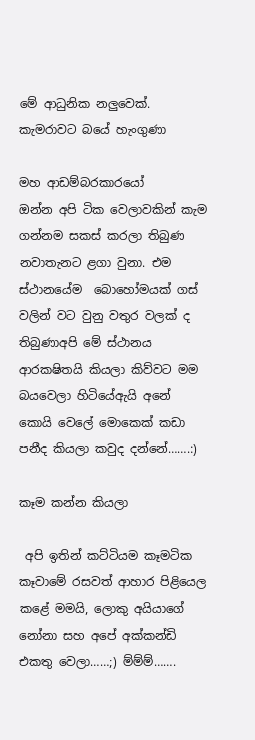මේ ආධුනික නලුවෙක්. කැමරාවට බයේ හැංගුණා

මහ ආඩම්බරකාරයෝ
ඔන්න අපි ටික වෙලාවකින් කැම ගන්නම සකස් කරලා තිබුණ නවාතැනට ළගා වුනා. එම ස්ථානයේම  බොහෝමයක් ගස් වලින් වට වුනු වතුර වලක් ද තිබුණාඅපි මේ ස්ථානය ආරකෂිතයි කියලා කිව්වට මම බයවෙලා හිටියේඇයි අනේ කොයි වෙ‍ලේ මොකෙක් කඩා පනීද කියලා කවුද දන්නේ…….:)

කෑම කන්න කියලා

 අපි ඉතින් කට්ටියම කෑමටික කෑවාමේ රසවත් ආහාර පිළියෙල කළේ මමයි, ලොකු අයියාගේ නෝනා සහ අපේ අක්කන්ඩි එකතු වෙලා……;) ම්ම්ම්…….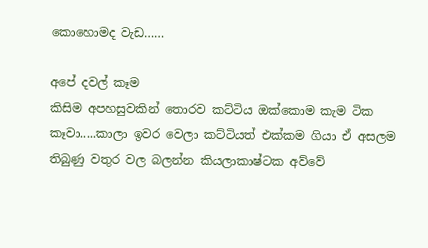කොහොමද වැඩ……

අපේ දවල් කෑම
කිසිම අපහසුවකින් තොරව කට්ටිය ඔක්කොම කැම ටික කෑවා.....කාලා ඉවර වෙලා කට්ටියත් එක්කම ගියා ඒ අසලම තිබුණු වතුර වල බලන්න කියලාකාෂ්ටක අව්වේ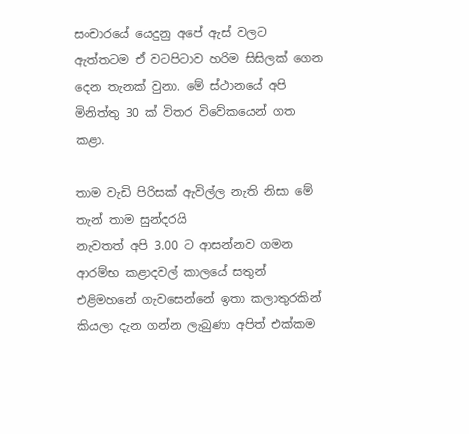සංචාරයේ යෙදුනු අපේ ඇස් වලට ඇත්තටම ඒ වටපිටාව හරිම සිසිලක් ගෙන දෙන තැනක් වුනා. මේ ස්ථානයේ අපි මිනිත්තු 30 ක් විතර විවේකයෙන් ගත කළා.

තාම වැඩි පිරිසක් ඇවිල්ල නැති නිසා මේ තැන් තාම සුන්දරයි
නැවතත් අපි 3.00 ට ආසන්නව ගමන ආරම්භ කළාදවල් කාලයේ සතුන් එළිමහනේ ගැවසෙන්නේ ඉතා කලාතුරකින් කියලා දැන ගන්න ලැබුණා අපිත් එක්කම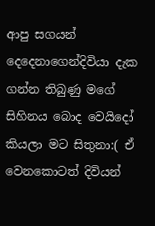ආපු සගයන් දෙදෙනාගෙන්දිවියා දැක ගන්න තිබුණු මගේ සිහිනය බොද වෙයිදෝ කියලා මට සිතුනා:( ඒ වෙනකොටත් දිවියන්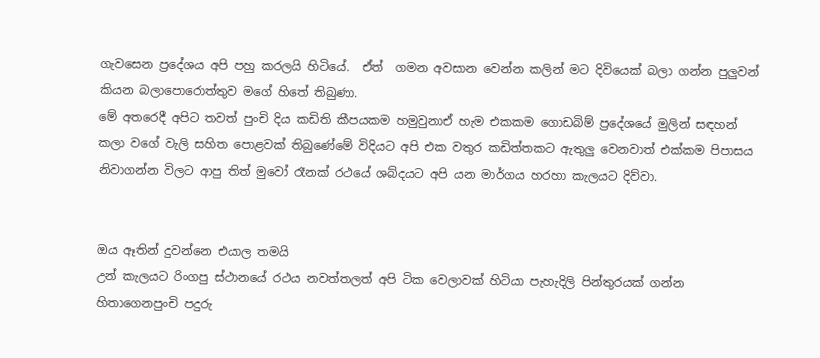ගැවසෙන ප්‍රදේශය අපි පහු කරලයි හිටියේ.  ඒත්  ගමන අවසාන වෙන්න කලින් මට දිවියෙක් බලා ගන්න පුලුවන් කියන බලාපොරොත්තුව මගේ හිතේ තිබුණා.
මේ අතරෙදී අපිට තවත් පුංචි දිය කඩිති කීපයකම හමුවුනාඒ හැම එකකම ගොඩබිම් ප්‍රදේශයේ මුලින් සඳහන් කලා වගේ වැලි සහිත පොළවක් තිබුණේමේ විදියට අපි එක වතුර කඩිත්තකට ඇතුලු වෙනවාත් එක්කම පිපාසය නිවාගන්න විලට ආපු තිත් මුවෝ රෑනක් රථයේ ශබ්දයට අපි යන මාර්ගය හරහා කැලයට දිව්වා.


ඔය ඈතින් දුවන්නෙ එයාල තමයි
උන් කැලයට රිංගපු ස්ථානයේ රථය නවත්තලත් අපි ටික වෙලාවක් හිටියා පැහැදිලි පින්තුරයක් ගන්න හිතාගෙනපුංචි පදුරු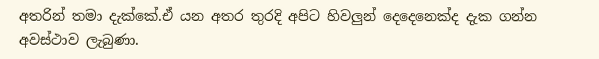අතරින් තමා දැක්කේ.ඒ යන අතර තුරදි අපිට හිවලුන් දෙදෙනෙක්ද දැක ගන්න අවස්ථාව ලැබුණා.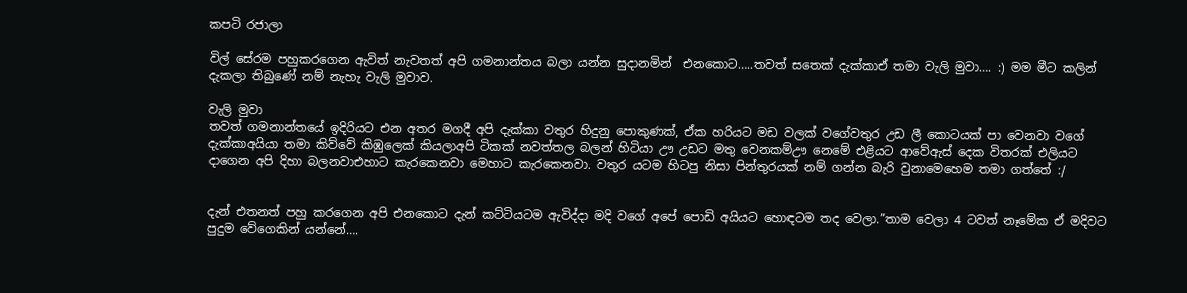කපටි රජාලා

විල් සේරම පහුකරගෙන ඇවිත් නැවතත් අපි ගමනාන්තය බලා යන්න සුදානමින්  එනකොට…..තවත් සතෙක් දැක්කාඒ තමා වැලි මුවා…. :) මම මීට කලින් දැකලා තිබුණේ නම් නැහැ වැලි මුවාව.

වැලි මුවා
තවත් ගමනාන්තයේ ඉදිරියට එන අතර මගදී අපි දැක්කා වතුර හිදුනු පොකුණක්, ඒක හරියට මඩ වලක් වගේවතුර උඩ ලී කොටයක් පා වෙනවා වගේ දැක්කාඅයියා තමා කිව්වේ කිඹුලෙක් කියලාඅපි ටිකක් නවත්තල බලන් හිටියා ඌ උඩට මතු වෙනකම්ඌ නෙමේ එළියට ආවේඇස් දෙක විතරක් එලියට දාගෙන අපි දිහා බලනවාඑහාට කැරකෙනවා මෙහාට කැරකෙනවා. වතුර යටම හිටපු නිසා පින්තුරයක් නම් ගන්න බැරි වුනාමෙහෙම තමා ගත්තේ :/


දැන් එතනත් පහු කරගෙන අපි එනකොට දැන් කට්ටියටම ඇවිද්දා මදි වගේ අපේ පොඩි අයියට හොඳටම තද වෙලා.”තාම වෙලා 4 ටවත් නෑමේක ඒ මදිවට පුදුම වේගෙකින් යන්නේ….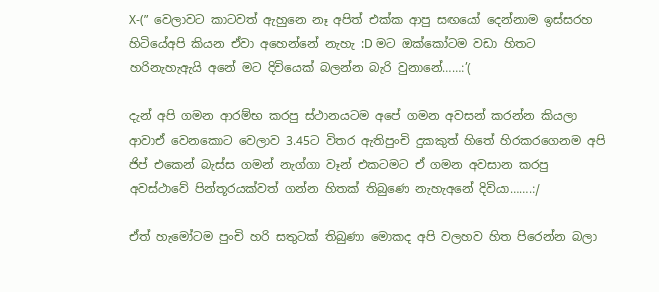X-(”  වෙලාවට කාටවත් ඇහුනෙ නෑ අපිත් එක්ක ආපු සඟයෝ දෙන්නාම ඉස්සරහ හිටියේඅපි කියන ඒවා අහෙන්නේ නැහැ :D මට ඔක්කෝටම වඩා හිතට හරිනැහැඇයි අනේ මට දිවියෙක් බලන්න බැරි වුනානේ……:’(

දැන් අපි ගමන ආරම්භ කරපු ස්ථානයටම අපේ ගමන අවසන් කරන්න කියලා ආවාඒ වෙනකොට වෙලාව 3.45ට විතර ඇතිපුංචි දුකකුත් හිතේ හිරකරගෙනම අපි ජිප් එකෙන් බැස්ස ගමන් නැග්ගා වෑන් එකටමට ඒ ගමන අවසාන කරපු අවස්ථාවේ පින්තූරයක්වත් ගන්න හිතක් තිබුණෙ නැහැඅනේ දිවියා…….:/

ඒත් හැමෝටම පුංචි හරි සතුටක් තිබුණා මොකද අපි වලහව හිත පිරෙන්න බලා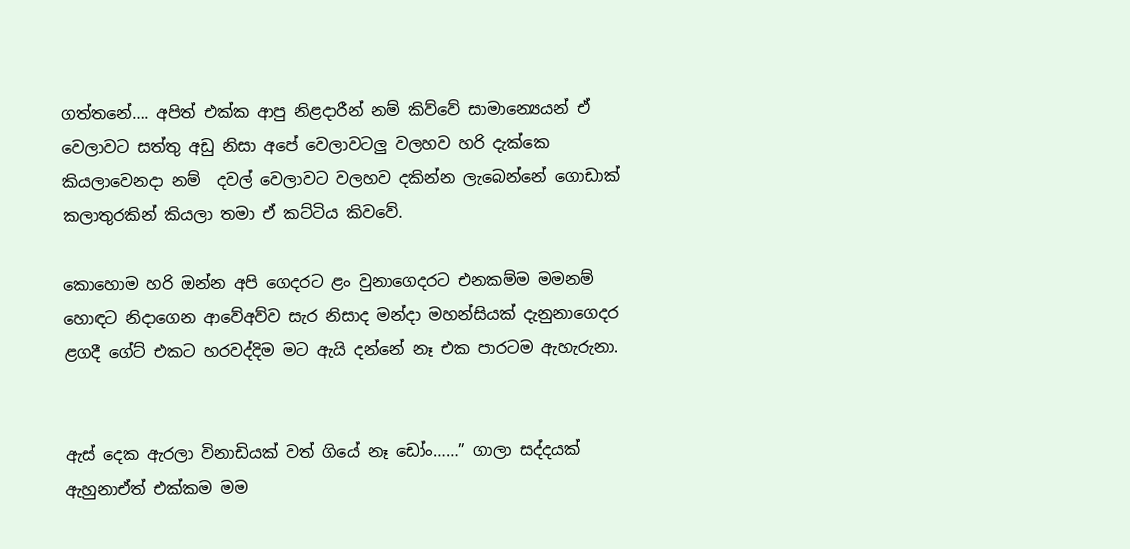ගත්තනේ…. අපිත් එක්ක ආපු නිළදාරීන් නම් කිව්වේ සාමාන්‍යෙයන් ඒ වෙලාවට සත්තු අඩු නිසා අපේ වෙලාවටලු වලහව හරි දැක්කෙ කියලාවෙනදා නම්  දවල් වෙලාවට වලහව දකින්න ලැබෙන්නේ ගොඩාක් කලාතුරකින් කියලා තමා ඒ කට්ටිය කිවවේ.

කොහොම හරි ඔන්න අපි ගෙදරට ළං වුනාගෙදරට එනකම්ම මමනම් හොඳට නිදාගෙන ආවේඅව්ව සැර නිසාද මන්දා මහන්සියක් දැනුනාගෙදර ළගදී ගේට් එකට හරවද්දිම මට ඇයි දන්නේ නෑ එක පාරටම ඇහැරුනා.


ඇස් දෙක ඇරලා විනාඩියක් වත් ගියේ නෑ ඩෝං……” ගාලා සද්දයක් ඇහුනාඒත් එක්කම මම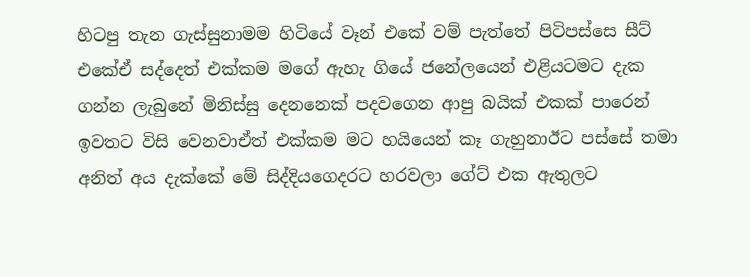හිටපු තැන ගැස්සුනාමම හිටියේ වෑන් එකේ වම් පැත්තේ පිටිපස්සෙ සීට් එකේඒ සද්දෙත් එක්කම මගේ ඇහැ ගියේ ජනේලයෙන් එළියටමට දැක ගන්න ලැබුනේ මිනිස්සු දෙනනෙක් පදවගෙන ආපු බයික් එකක් පාරෙන් ඉවතට විසි වෙනවාඒත් එක්කම මට හයියෙන් කෑ ගැහුනාඊට පස්සේ තමා අනිත් අය දැක්කේ මේ සිද්දියගෙදරට හරවලා ගේට් එක ඇතුලට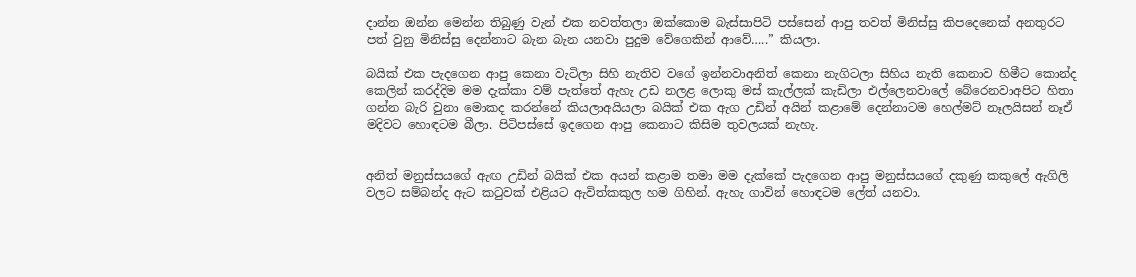දාන්න ඔන්න මෙන්න තිබුණු වැන් එක නවත්තලා ඔක්කොම බැස්සාපිටි පස්සෙන් ආපු තවත් මිනිස්සු කිපදෙනෙක් අනතුරට පත් වුනු මිනිස්සු දෙන්නාට බැන බැන යනවා පුදුම වේගෙකින් ආවේ…..” කියලා.

බයික් එක පැදගෙන ආපු කෙනා වැටිලා සිහි නැතිව වගේ ඉන්නවාඅනිත් කෙනා නැගිටලා සිහිය නැති කෙනාව හිමීට කොන්ද කෙලින් කරද්දිම මම දැක්කා වම් පැත්තේ ඇහැ උඩ නලළ ලොකු මස් කැල්ලක් කැඩිලා එල්ලෙනවාලේ බේරෙනවාඅපිට හිතා ගන්න බැරි වුනා මොකද කරන්නේ කියලාඅයියලා බයික් එක ඇග උඩින් අයින් කළාමේ දෙන්නාටම හෙල්මට් නෑලයිසන් නෑඒ මදිවට හොඳටම බීලා. පිටිපස්සේ ඉදගෙන ආපු කෙනාට කිසිම තුවලයක් නැහැ.


අනිත් මනුස්සයගේ ඇඟ උඩින් බයික් එක අයන් කළාම තමා මම දැක්කේ පැදගෙන ආපු මනුස්සයගේ දකුණු කකුලේ ඇගිලි වලට සම්බන්ද ඇට කටුවක් එළියට ඇවිත්කකුල හම ගිහින්. ඇහැ ගාවින් හොඳටම ලේත් යනවා.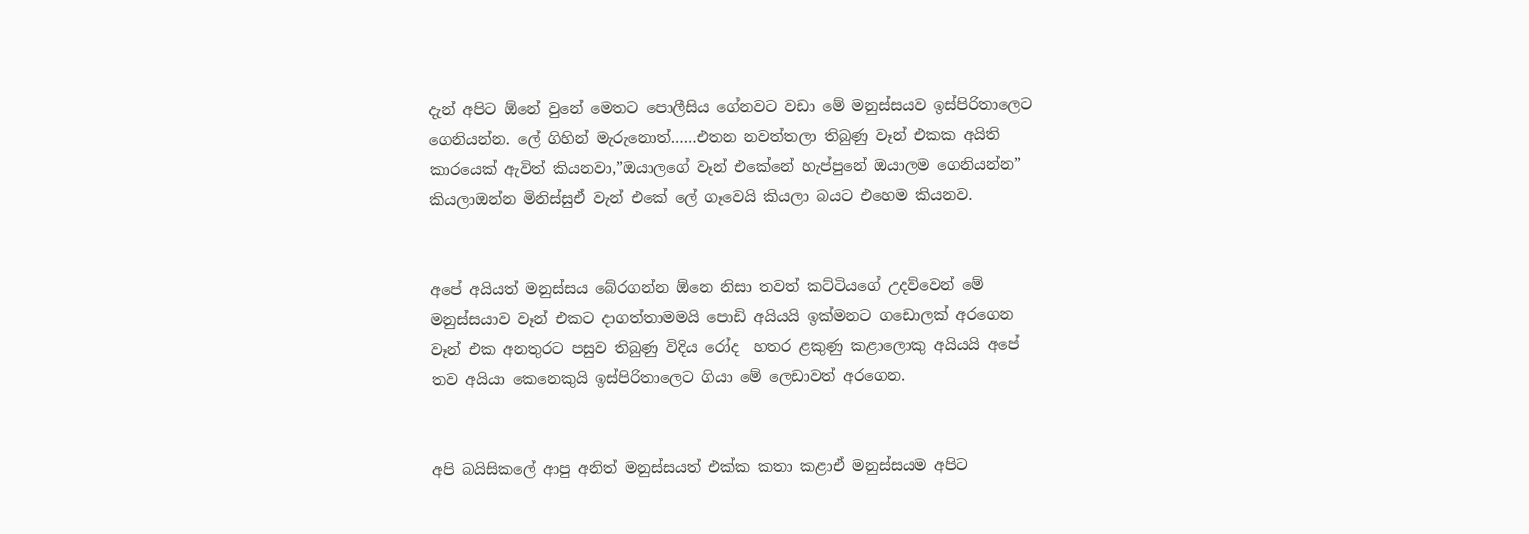දැන් අපිට ඕනේ වුනේ මෙතට පොලීසිය ගේනවට වඩා මේ මනුස්සයව ඉස්පිරිතාලෙට ගෙනියන්න. ලේ ගිහින් මැරුනොත්……එතන නවත්තලා තිබුණු වෑන් එකක අයිති කාරයෙක් ඇවිත් කියනවා,”ඔයාලගේ වෑන් එකේනේ හැප්පුනේ ඔයාලම ගෙනියන්න” කියලාඔන්න මිනිස්සුඒ වැන් එකේ ලේ ගෑවෙයි කියලා බයට එහෙම කියනව.


අපේ අයියත් මනුස්සය බේරගන්න ඕනෙ නිසා තවත් කට්ටියගේ උදව්වෙන් මේ මනුස්සයාව වෑන් එකට දාගත්තාමමයි පොඩි අයියයි ඉක්මනට ගඩොලක් අරගෙන වෑන් එක අනතුරට පසුව තිබුණු විදිය රෝද  හතර ළකුණු කළාලොකු අයියයි අපේ තව අයියා කෙනෙකුයි ඉස්පිරිතාලෙට ගියා මේ ලෙඩාවත් අරගෙන.


අපි බයිසිකලේ ආපු අනිත් මනුස්සයත් එක්ක කතා කළාඒ මනුස්සයම අපිට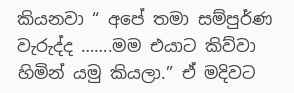කියනවා “ අපේ තමා සම්පුර්ණ වැරුද්ද …….මම එයාට කිව්වා හිමින් යමු කියලා.” ඒ මදිවට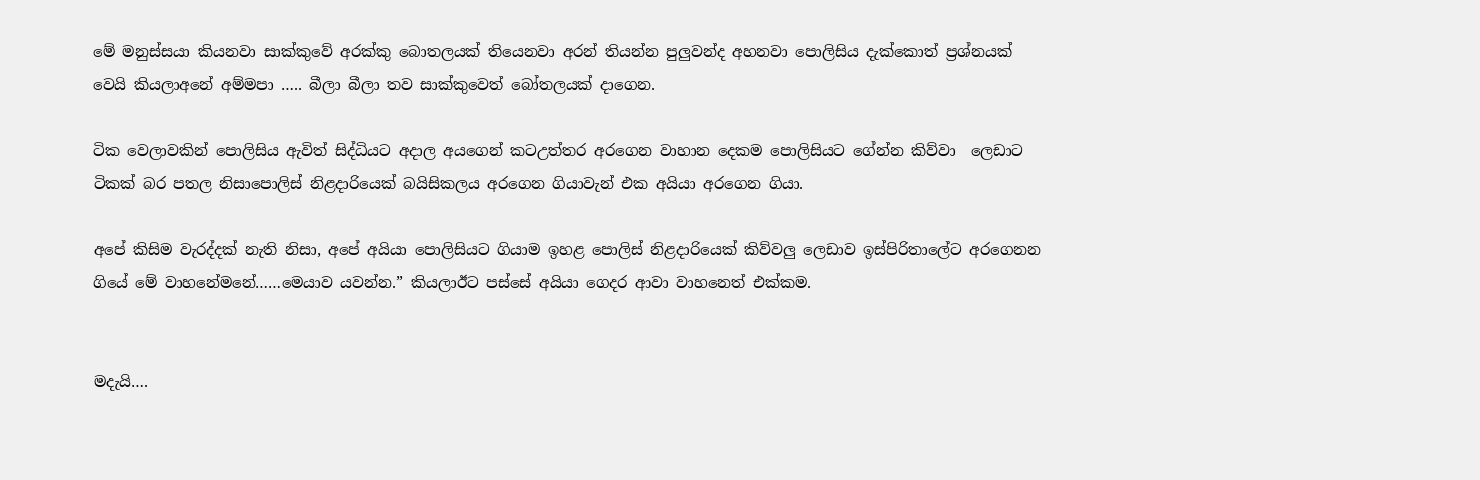මේ මනුස්සයා කියනවා සාක්කුවේ අරක්කු බොතලයක් තියෙනවා අරන් තියන්න පුලුවන්ද අහනවා පොලිසිය දැක්කොත් ප්‍රශ්නයක් වෙයි කියලාඅනේ අම්මපා ….. බීලා බීලා තව සාක්කුවෙත් බෝතලයක් දාගෙන.

ටික වෙලාවකින් පොලිසිය ඇවිත් සිද්ධියට අදාල අයගෙන් කටඋත්තර අරගෙන වාහාන දෙකම පොලිසියට ගේන්න කිව්වා  ලෙඩාට ටිකක් බර පතල නිසාපොලිස් නිළදාරියෙක් බයිසිකලය අරගෙන ගියාවැන් එක අයියා අරගෙන ගියා.

අපේ කිසිම වැරද්දක් නැති නිසා, අපේ අයියා පොලිසියට ගියාම ඉහළ පොලිස් නිළදාරියෙක් කිව්වලු ලෙඩාව ඉස්පිරිතාලේට අරගෙනන ගියේ මේ වාහනේමනේ……මෙයාව යවන්න.” කියලාඊට පස්සේ අයියා ගෙදර ආවා වාහනෙත් එක්කම.


මදැයි….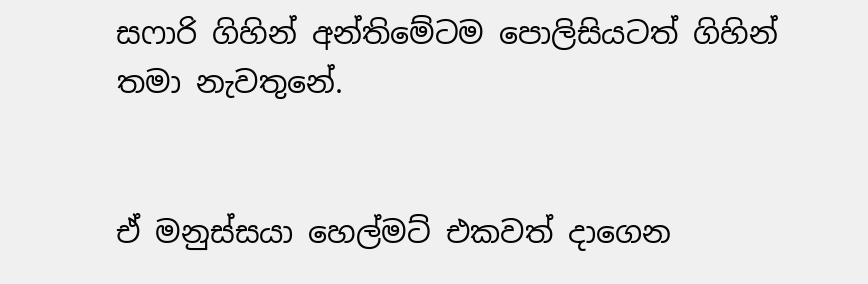සෆාරි ගිහින් අන්තිමේටම පොලිසියටත් ගිහින් තමා නැවතුනේ.


ඒ මනුස්සයා හෙල්මට් එකවත් දාගෙන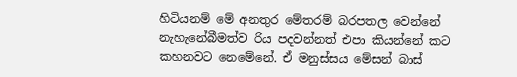හිටියනම් මේ අනතුර මේතරම් බරපතල වෙන්නේ නැහැනේබීමත්ව රිය පදවන්නත් එපා කියන්නේ කට කහනවට නෙමේනේ. ඒ මනුස්සය මේසන් බාස්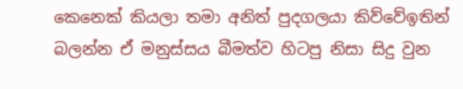කෙනෙක් කියලා තමා අනිත් පුදගලයා කිව්වේඉතින් බලන්න ඒ මනුස්සය බීමත්ව හිටපු නිසා සිදු වුන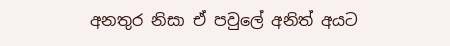අනතුර නිසා ඒ පවුලේ අනිත් අයට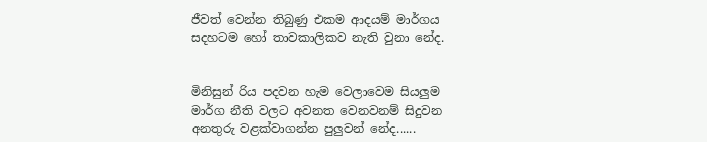ජීවත් වෙන්න තිබුණු එකම ආදයම් මාර්ගය සදහටම හෝ තාවකාලිකව නැති වුනා නේද.


මිනිසුන් රිය පදවන හැම වෙලාවෙම සියලුම මාර්ග නීති වලට අවනත වෙනවනම් සිදුවන අනතුරු වළක්වාගන්න පුලුවන් නේද......